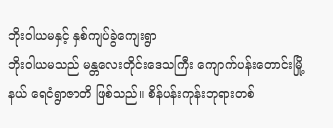ဘိုးဝါယမနှင့် နှစ်ကျပ်ခွဲကျေးရွာ
ဘိုးဝါယမသည် မန္တလေးတိုင်းဒေသကြီး ကျောက်ပန်းတောင်းမြို့နယ် ရေငံရွာဇာတိ ဖြစ်သည်။ စိန်ပန်းကုန်းဘုရားတစ်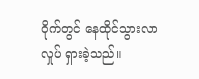ဝိုက်တွင် နေထိုင်သွားလာ လှုပ် ရှားခဲ့သည်။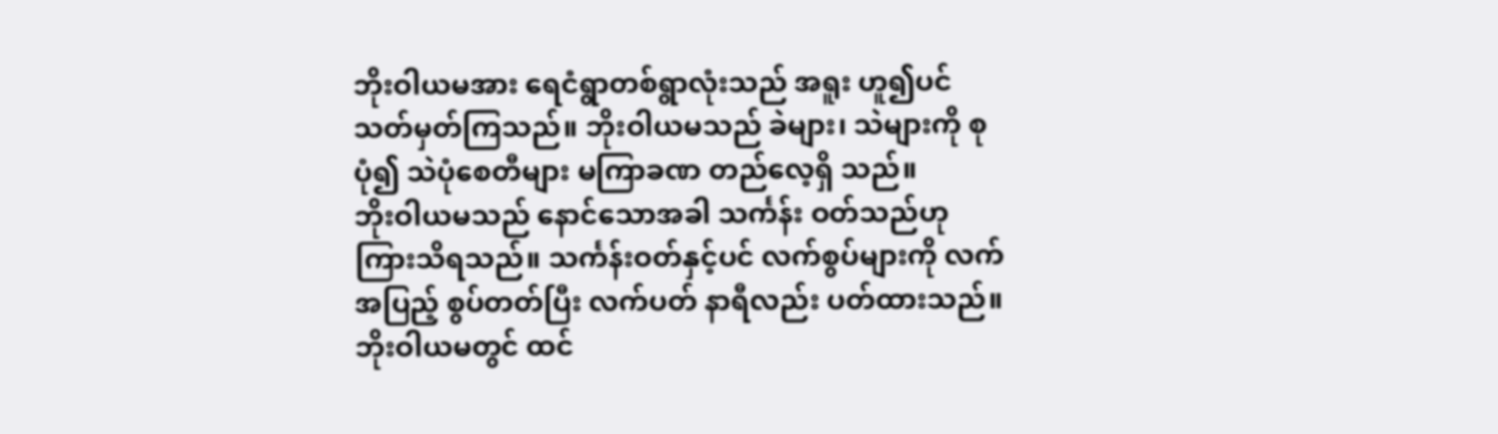ဘိုးဝါယမအား ရေငံရွာတစ်ရွာလုံးသည် အရူး ဟူ၍ပင် သတ်မှတ်ကြသည်။ ဘိုးဝါယမသည် ခဲများ၊ သဲများကို စုပုံ၍ သဲပုံစေတီများ မကြာခဏ တည်လေ့ရှိ သည်။
ဘိုးဝါယမသည် နောင်သောအခါ သင်္ကန်း ဝတ်သည်ဟု ကြားသိရသည်။ သင်္ကန်းဝတ်နှင့်ပင် လက်စွပ်များကို လက်အပြည့် စွပ်တတ်ပြီး လက်ပတ် နာရီလည်း ပတ်ထားသည်။ ဘိုးဝါယမတွင် ထင်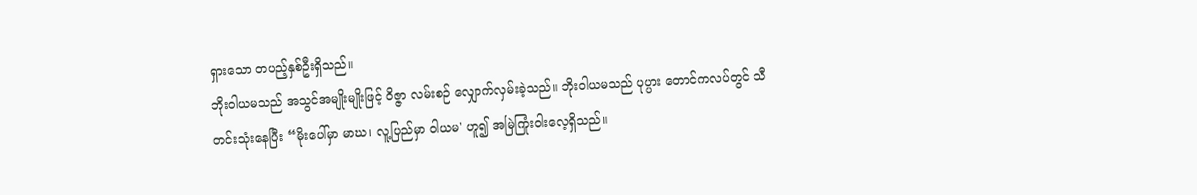ရှားသော တပည့်နှစ်ဦးရှိသည်။
ဘိုးဝါယမသည် အသွင်အမျိုးမျိုးဖြင့် ဝိဇ္ဇာ လမ်းစဉ် လျှောက်လှမ်းခဲ့သည်။ ဘိုးဝါယမသည် ပုပ္ပား တောင်ကလပ်တွင် သီတင်းသုံးနေပြီး “မိုးပေါ်မှာ မာဃ၊ လူ့ပြည်မှာ ဝါယမ' ဟူ၍ အမြဲကြုံးဝါးလေ့ရှိသည်။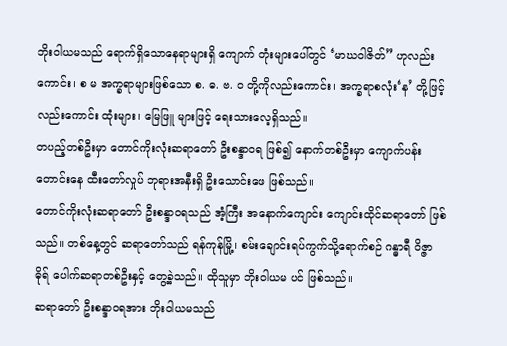ဘိုးဝါယမသည် ရောက်ရှိသောနေရာများရှိ ကျောက် တုံးများပေါ်တွင် ‘မာဃဝါဇိတ်” ဟုလည်းကောင်း၊ စ မ အက္ခရာများဖြစ်သော စ. ဓ. ဗ. ဝ တို့ကိုလည်းကောင်း၊ အက္ခရာစလုံး‘န’ တို့ဖြင့်လည်းကောင်း ထုံးများ၊ မြေဖြူ များဖြင့် ရေးသားလေ့ရှိသည်။
တပည့်တစ်ဦးမှာ တောင်ကိုးလုံးဆရာတော် ဦးစန္ဒာဝရ ဖြစ်၍ နောက်တစ်ဦးမှာ ကျောက်ပန်း တောင်းနေ ထီးတော်လှုပ် ဘုရားအနီးရှိ ဦးသောင်းဖေ ဖြစ်သည်။
တောင်ကိုးလုံးဆရာတော် ဦးစန္ဒာဝရသည် အံ့ကြီး အနောက်ကျောင်း ကျောင်းထိုင်ဆရာတော် ဖြစ် သည်။ တစ်နေ့တွင် ဆရာတော်သည် ရန်ကုန်မြို့၊ စမ်းချောင်းရပ်ကွက်သို့ရောက်စဉ် ဂန္ဓာရီ ၀ိဇ္ဇာဓိုရ် ပေါက်ဆရာတစ်ဦးနှင့် တွေ့ခဲ့သည်။ ထိုသူမှာ ဘိုးဝါယမ ပင် ဖြစ်သည်။
ဆရာတော် ဦးစန္ဒာဝရအား ဘိုးဝါယမသည်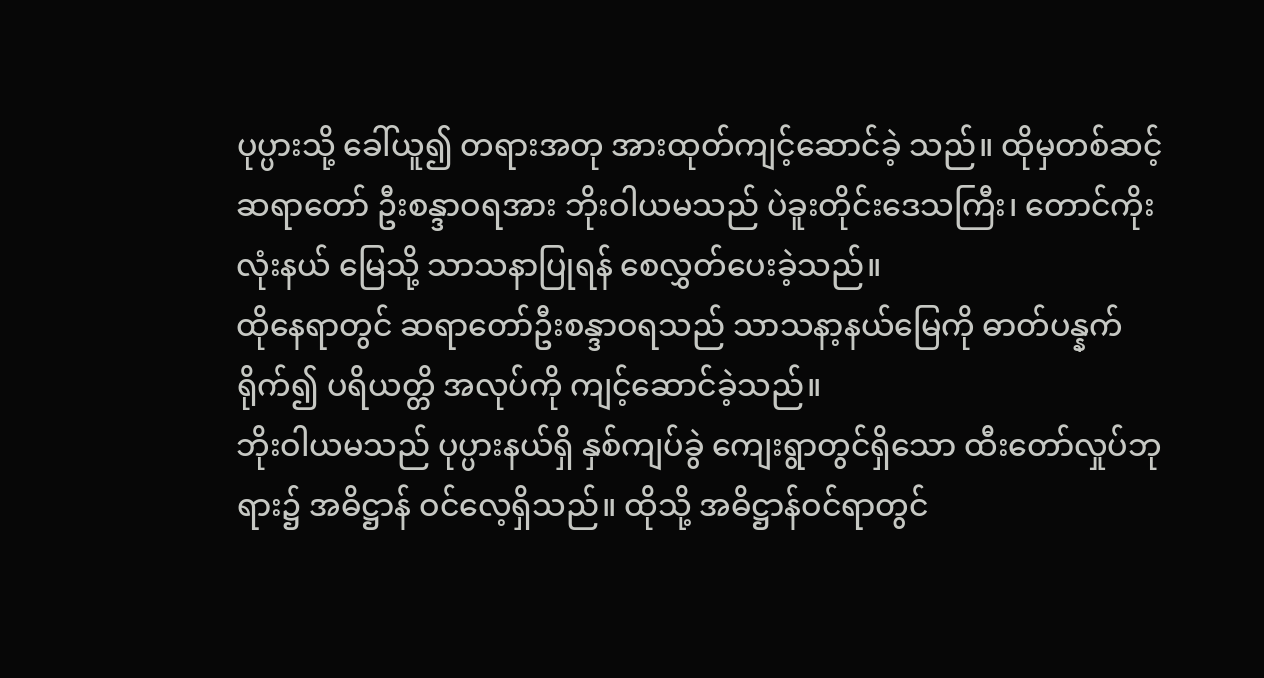ပုပ္ပားသို့ ခေါ်ယူ၍ တရားအတု အားထုတ်ကျင့်ဆောင်ခဲ့ သည်။ ထိုမှတစ်ဆင့် ဆရာတော် ဦးစန္ဒာဝရအား ဘိုးဝါယမသည် ပဲခူးတိုင်းဒေသကြီး၊ တောင်ကိုးလုံးနယ် မြေသို့ သာသနာပြုရန် စေလွှတ်ပေးခဲ့သည်။
ထိုနေရာတွင် ဆရာတော်ဦးစန္ဒာဝရသည် သာသနာ့နယ်မြေကို ဓာတ်ပန္နက်ရိုက်၍ ပရိယတ္တိ အလုပ်ကို ကျင့်ဆောင်ခဲ့သည်။
ဘိုးဝါယမသည် ပုပ္ပားနယ်ရှိ နှစ်ကျပ်ခွဲ ကျေးရွာတွင်ရှိသော ထီးတော်လှုပ်ဘုရား၌ အဓိဋ္ဌာန် ဝင်လေ့ရှိသည်။ ထိုသို့ အဓိဋ္ဌာန်ဝင်ရာတွင်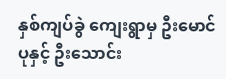နှစ်ကျပ်ခွဲ ကျေးရွာမှ ဦးမောင်ပုနှင့် ဦးသောင်း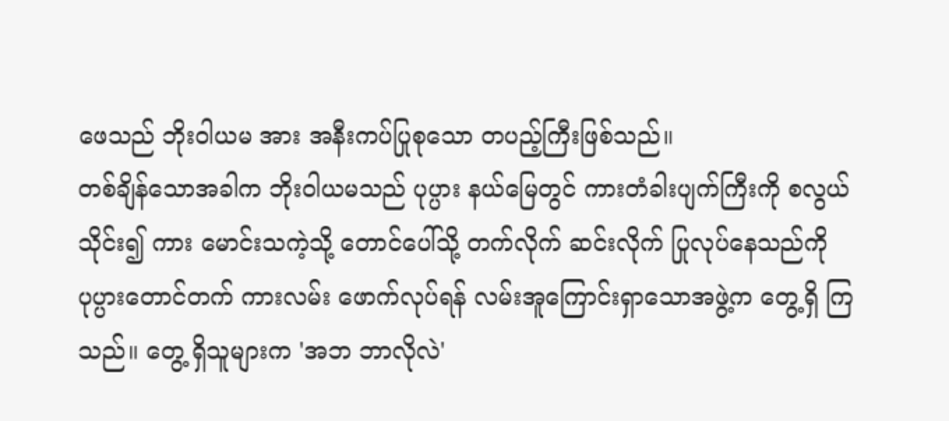ဖေသည် ဘိုးဝါယမ အား အနီးကပ်ပြုစုသော တပည့်ကြီးဖြစ်သည်။
တစ်ချိန်သောအခါက ဘိုးဝါယမသည် ပုပ္ပား နယ်မြေတွင် ကားတံခါးပျက်ကြီးကို စလွယ်သိုင်း၍ ကား မောင်းသကဲ့သို့ တောင်ပေါ်သို့ တက်လိုက် ဆင်းလိုက် ပြုလုပ်နေသည်ကို ပုပ္ပားတောင်တက် ကားလမ်း ဖောက်လုပ်ရန် လမ်းအူကြောင်းရှာသောအဖွဲ့က တွေ့ရှိ ကြသည်။ တွေ့ ရှိသူများက 'အဘ ဘာလိုလဲ'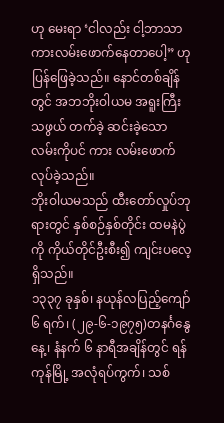ဟု မေးရာ ‘ငါလည်း ငါ့ဘာသာ ကားလမ်းဖောက်နေတာပေါ့” ဟု ပြန်ဖြေခဲ့သည်။ နောင်တစ်ချိန်တွင် အဘဘိုးဝါယမ အရူးကြီးသဖွယ် တက်ခဲ့ ဆင်းခဲ့သော လမ်းကိုပင် ကား လမ်းဖောက်လုပ်ခဲ့သည်။
ဘိုးဝါယမသည် ထီးတော်လှုပ်ဘုရားတွင် နှစ်စဉ်နှစ်တိုင်း ထမနဲပွဲကို ကိုယ်တိုင်ဦးစီး၍ ကျင်းပလေ့ရှိသည်။
၁၃၃၇ ခုနှစ်၊ နယုန်လပြည့်ကျော် ၆ ရက်၊ (၂၉-၆-၁၉၇၅)တနင်္ဂနွေနေ့၊ နံနက် ၆ နာရီအချိန်တွင် ရန်ကုန်မြို့ အလုံရပ်ကွက်၊ သစ်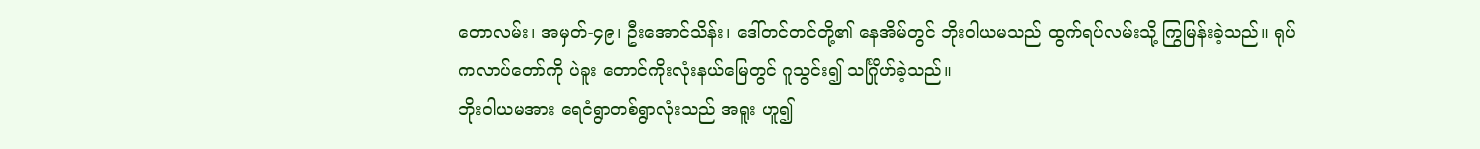တောလမ်း၊ အမှတ်-၄၉၊ ဦးအောင်သိန်း၊ ဒေါ်တင်တင်တို့၏ နေအိမ်တွင် ဘိုးဝါယမသည် ထွက်ရပ်လမ်းသို့ ကြွမြန်းခဲ့သည်။ ရုပ်ကလာပ်တော်ကို ပဲခူး တောင်ကိုးလုံးနယ်မြေတွင် ဂူသွင်း၍ သင်္ဂြိုဟ်ခဲ့သည်။
ဘိုးဝါယမအား ရေငံရွာတစ်ရွာလုံးသည် အရူး ဟူ၍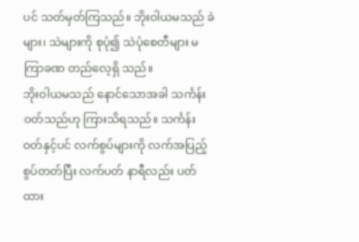ပင် သတ်မှတ်ကြသည်။ ဘိုးဝါယမသည် ခဲများ၊ သဲများကို စုပုံ၍ သဲပုံစေတီများ မကြာခဏ တည်လေ့ရှိ သည်။
ဘိုးဝါယမသည် နောင်သောအခါ သင်္ကန်း ဝတ်သည်ဟု ကြားသိရသည်။ သင်္ကန်းဝတ်နှင့်ပင် လက်စွပ်များကို လက်အပြည့် စွပ်တတ်ပြီး လက်ပတ် နာရီလည်း ပတ်ထား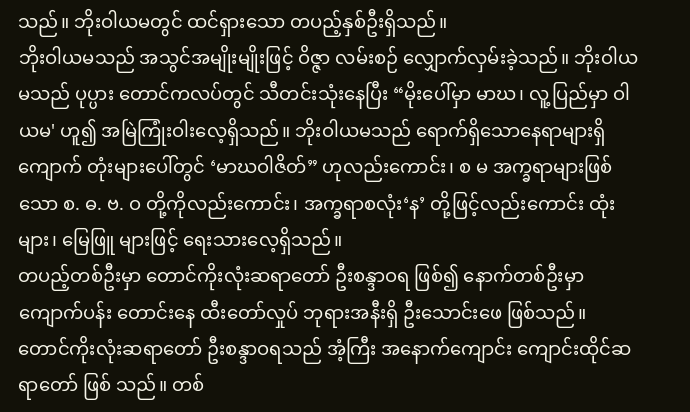သည်။ ဘိုးဝါယမတွင် ထင်ရှားသော တပည့်နှစ်ဦးရှိသည်။
ဘိုးဝါယမသည် အသွင်အမျိုးမျိုးဖြင့် ဝိဇ္ဇာ လမ်းစဉ် လျှောက်လှမ်းခဲ့သည်။ ဘိုးဝါယမသည် ပုပ္ပား တောင်ကလပ်တွင် သီတင်းသုံးနေပြီး “မိုးပေါ်မှာ မာဃ၊ လူ့ပြည်မှာ ဝါယမ' ဟူ၍ အမြဲကြုံးဝါးလေ့ရှိသည်။ ဘိုးဝါယမသည် ရောက်ရှိသောနေရာများရှိ ကျောက် တုံးများပေါ်တွင် ‘မာဃဝါဇိတ်” ဟုလည်းကောင်း၊ စ မ အက္ခရာများဖြစ်သော စ. ဓ. ဗ. ဝ တို့ကိုလည်းကောင်း၊ အက္ခရာစလုံး‘န’ တို့ဖြင့်လည်းကောင်း ထုံးများ၊ မြေဖြူ များဖြင့် ရေးသားလေ့ရှိသည်။
တပည့်တစ်ဦးမှာ တောင်ကိုးလုံးဆရာတော် ဦးစန္ဒာဝရ ဖြစ်၍ နောက်တစ်ဦးမှာ ကျောက်ပန်း တောင်းနေ ထီးတော်လှုပ် ဘုရားအနီးရှိ ဦးသောင်းဖေ ဖြစ်သည်။
တောင်ကိုးလုံးဆရာတော် ဦးစန္ဒာဝရသည် အံ့ကြီး အနောက်ကျောင်း ကျောင်းထိုင်ဆရာတော် ဖြစ် သည်။ တစ်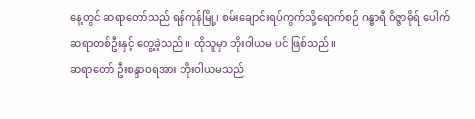နေ့တွင် ဆရာတော်သည် ရန်ကုန်မြို့၊ စမ်းချောင်းရပ်ကွက်သို့ရောက်စဉ် ဂန္ဓာရီ ၀ိဇ္ဇာဓိုရ် ပေါက်ဆရာတစ်ဦးနှင့် တွေ့ခဲ့သည်။ ထိုသူမှာ ဘိုးဝါယမ ပင် ဖြစ်သည်။
ဆရာတော် ဦးစန္ဒာဝရအား ဘိုးဝါယမသည်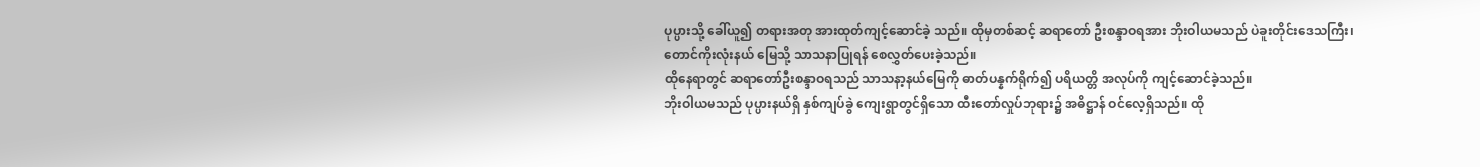ပုပ္ပားသို့ ခေါ်ယူ၍ တရားအတု အားထုတ်ကျင့်ဆောင်ခဲ့ သည်။ ထိုမှတစ်ဆင့် ဆရာတော် ဦးစန္ဒာဝရအား ဘိုးဝါယမသည် ပဲခူးတိုင်းဒေသကြီး၊ တောင်ကိုးလုံးနယ် မြေသို့ သာသနာပြုရန် စေလွှတ်ပေးခဲ့သည်။
ထိုနေရာတွင် ဆရာတော်ဦးစန္ဒာဝရသည် သာသနာ့နယ်မြေကို ဓာတ်ပန္နက်ရိုက်၍ ပရိယတ္တိ အလုပ်ကို ကျင့်ဆောင်ခဲ့သည်။
ဘိုးဝါယမသည် ပုပ္ပားနယ်ရှိ နှစ်ကျပ်ခွဲ ကျေးရွာတွင်ရှိသော ထီးတော်လှုပ်ဘုရား၌ အဓိဋ္ဌာန် ဝင်လေ့ရှိသည်။ ထို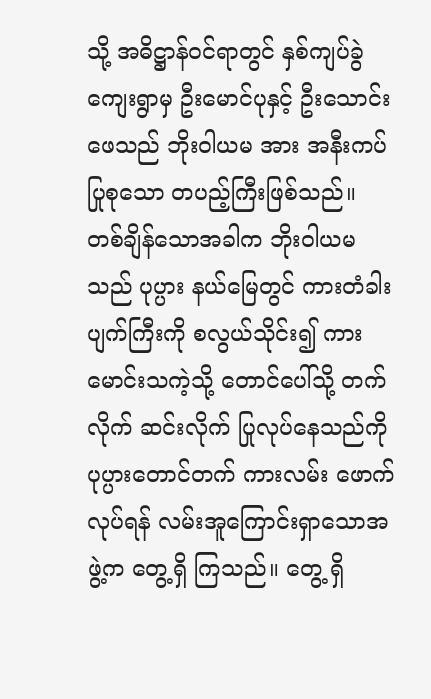သို့ အဓိဋ္ဌာန်ဝင်ရာတွင် နှစ်ကျပ်ခွဲ ကျေးရွာမှ ဦးမောင်ပုနှင့် ဦးသောင်းဖေသည် ဘိုးဝါယမ အား အနီးကပ်ပြုစုသော တပည့်ကြီးဖြစ်သည်။
တစ်ချိန်သောအခါက ဘိုးဝါယမသည် ပုပ္ပား နယ်မြေတွင် ကားတံခါးပျက်ကြီးကို စလွယ်သိုင်း၍ ကား မောင်းသကဲ့သို့ တောင်ပေါ်သို့ တက်လိုက် ဆင်းလိုက် ပြုလုပ်နေသည်ကို ပုပ္ပားတောင်တက် ကားလမ်း ဖောက်လုပ်ရန် လမ်းအူကြောင်းရှာသောအဖွဲ့က တွေ့ရှိ ကြသည်။ တွေ့ ရှိ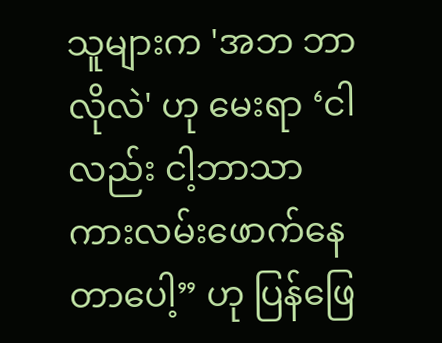သူများက 'အဘ ဘာလိုလဲ' ဟု မေးရာ ‘ငါလည်း ငါ့ဘာသာ ကားလမ်းဖောက်နေတာပေါ့” ဟု ပြန်ဖြေ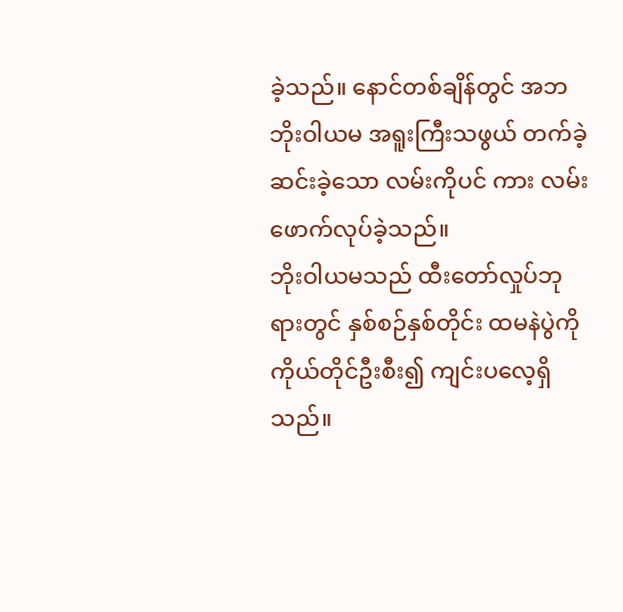ခဲ့သည်။ နောင်တစ်ချိန်တွင် အဘဘိုးဝါယမ အရူးကြီးသဖွယ် တက်ခဲ့ ဆင်းခဲ့သော လမ်းကိုပင် ကား လမ်းဖောက်လုပ်ခဲ့သည်။
ဘိုးဝါယမသည် ထီးတော်လှုပ်ဘုရားတွင် နှစ်စဉ်နှစ်တိုင်း ထမနဲပွဲကို ကိုယ်တိုင်ဦးစီး၍ ကျင်းပလေ့ရှိသည်။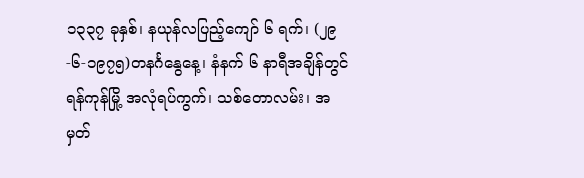၁၃၃၇ ခုနှစ်၊ နယုန်လပြည့်ကျော် ၆ ရက်၊ (၂၉-၆-၁၉၇၅)တနင်္ဂနွေနေ့၊ နံနက် ၆ နာရီအချိန်တွင် ရန်ကုန်မြို့ အလုံရပ်ကွက်၊ သစ်တောလမ်း၊ အမှတ်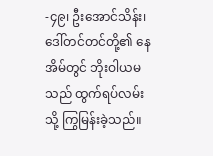-၄၉၊ ဦးအောင်သိန်း၊ ဒေါ်တင်တင်တို့၏ နေအိမ်တွင် ဘိုးဝါယမသည် ထွက်ရပ်လမ်းသို့ ကြွမြန်းခဲ့သည်။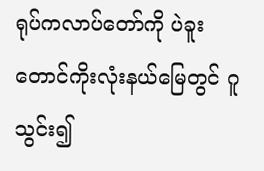ရုပ်ကလာပ်တော်ကို ပဲခူး တောင်ကိုးလုံးနယ်မြေတွင် ဂူသွင်း၍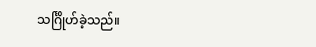သင်္ဂြိုဟ်ခဲ့သည်။